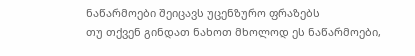ნაწარმოები შეიცავს უცენზურო ფრაზებს
თუ თქვენ გინდათ ნახოთ მხოლოდ ეს ნაწარმოები,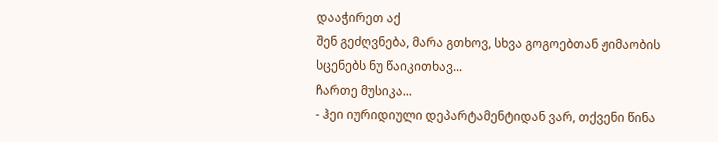დააჭირეთ აქ
შენ გეძღვნება, მარა გთხოვ, სხვა გოგოებთან ჟიმაობის სცენებს ნუ წაიკითხავ...
ჩართე მუსიკა...
- ჰეი იურიდიული დეპარტამენტიდან ვარ, თქვენი წინა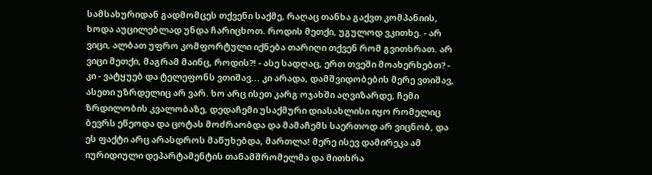სამსახურიდან გადმომცეს თქვენი საქმე, რაღაც თანხა გაქვთ კომპანიის, ხოდა აუცილებლად უნდა ჩარიცხოთ. როდის მეთქი, უგულოდ ვკითხე. - არ ვიცი, ალბათ უფრო კომფორტული იქნება თარიღი თქვენ რომ გვითხრათ. არ ვიცი მეთქი, მაგრამ მაინც, როდის?! - ასე სადღაც, ერთ თვეში მოახერხებთ? - კი - ვატყუებ და ტელეფონს ვთიშავ... კი არადა, დამშვიდობების მერე ვთიშავ, ასეთი უზრდელიც არ ვარ. ხო არც ისეთ კარგ ოჯახში აღვიზარდე, ჩემი ზრდილობის კვალობაზე, დედაჩემი უსაქმური დიასახლისი იყო რომელიც ბევრს ეწეოდა და ცოტას მოძრაობდა და მამაჩემს საერთოდ არ ვიცნობ, და ეს ფაქტი არც არასდროს მაწუხებდა, მართლა! მერე ისევ დამირეკა ამ იურიდიული დეპარტამენტის თანამშრომელმა და მითხრა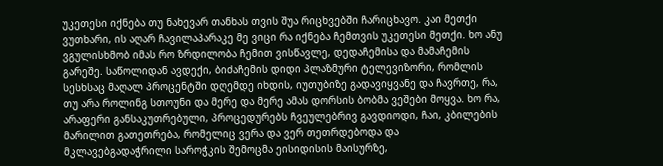უკეთესი იქნება თუ ნახევარ თანხას თვის შუა რიცხვებში ჩარიცხავო. კაი მეთქი ვუთხარი, ის აღარ ჩავილაპარაკე მე ვიცი რა იქნება ჩემთვის უკეთესი მეთქი. ხო ანუ ვგულისხმობ იმას რო ზრდილობა ჩემით ვისწავლე, დედაჩემისა და მამაჩემის გარეშე. საწოლიდან ავდექი, ბიძაჩემის დიდი პლაზმური ტელევიზორი, რომლის სესხსაც მაღალ პროცენტში დღემდე იხდის, იუთუბიზე გადავიყვანე და ჩავრთე, რა, თუ არა როლინგ სთოუნი და მერე და მერე ამას დორსის ბობმა ვეშები მოყვა. ხო რა, არაფერი განსაკუთრებული, პროცედურებს ჩვეულებრივ გავდიოდი, ჩაი, კბილების მარილით გათეთრება, რომელიც ვერა და ვერ თეთრდებოდა და მკლავებგადაჭრილი საროჭკის შემოცმა ეისიდისის მაისურზე,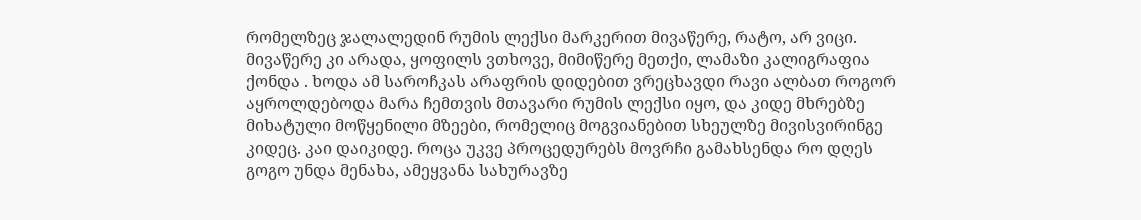რომელზეც ჯალალედინ რუმის ლექსი მარკერით მივაწერე, რატო, არ ვიცი. მივაწერე კი არადა, ყოფილს ვთხოვე, მიმიწერე მეთქი, ლამაზი კალიგრაფია ქონდა . ხოდა ამ საროჩკას არაფრის დიდებით ვრეცხავდი რავი ალბათ როგორ აყროლდებოდა მარა ჩემთვის მთავარი რუმის ლექსი იყო, და კიდე მხრებზე მიხატული მოწყენილი მზეები, რომელიც მოგვიანებით სხეულზე მივისვირინგე კიდეც. კაი დაიკიდე. როცა უკვე პროცედურებს მოვრჩი გამახსენდა რო დღეს გოგო უნდა მენახა, ამეყვანა სახურავზე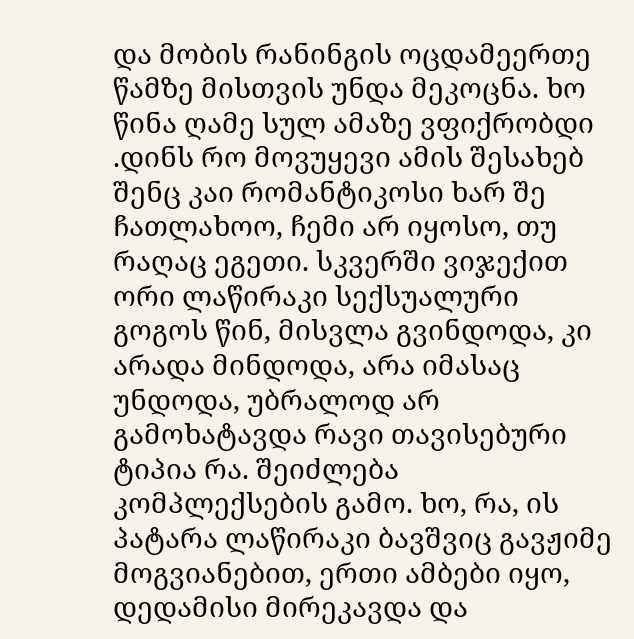და მობის რანინგის ოცდამეერთე წამზე მისთვის უნდა მეკოცნა. ხო წინა ღამე სულ ამაზე ვფიქრობდი .დინს რო მოვუყევი ამის შესახებ შენც კაი რომანტიკოსი ხარ შე ჩათლახოო, ჩემი არ იყოსო, თუ რაღაც ეგეთი. სკვერში ვიჯექით ორი ლაწირაკი სექსუალური გოგოს წინ, მისვლა გვინდოდა, კი არადა მინდოდა, არა იმასაც უნდოდა, უბრალოდ არ გამოხატავდა რავი თავისებური ტიპია რა. შეიძლება კომპლექსების გამო. ხო, რა, ის პატარა ლაწირაკი ბავშვიც გავჟიმე მოგვიანებით, ერთი ამბები იყო, დედამისი მირეკავდა და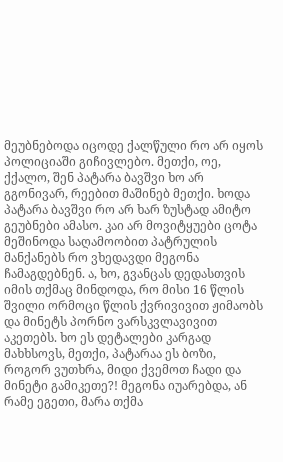მეუბნებოდა იცოდე ქალწული რო არ იყოს პოლიციაში გიჩივლებო. მეთქი, ოე, ქქალო, შენ პატარა ბავშვი ხო არ გგონივარ, რეებით მაშინებ მეთქი. ხოდა პატარა ბავშვი რო არ ხარ ზუსტად ამიტო გეუბნები ამასო. კაი არ მოვიტყუები ცოტა მეშინოდა საღამოობით პატრულის მანქანებს რო ვხედავდი მეგონა ჩამაგდებნენ. ა, ხო, გვანცას დედასთვის იმის თქმაც მინდოდა, რო მისი 16 წლის შვილი ორმოცი წლის ქვრივივით ჟიმაობს და მინეტს პორნო ვარსკვლავივით აკეთებს. ხო ეს დეტალები კარგად მახხსოვს, მეთქი, პატარაა ეს ბოზი, როგორ ვუთხრა, მიდი ქვემოთ ჩადი და მინეტი გამიკეთე?! მეგონა იუარებდა, ან რამე ეგეთი, მარა თქმა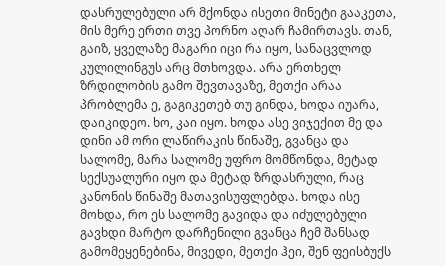დასრულებული არ მქონდა ისეთი მინეტი გააკეთა, მის მერე ერთი თვე პორნო აღარ ჩამირთავს. თან, გაიზ, ყველაზე მაგარი იცი რა იყო, სანაცვლოდ კულილინგუს არც მთხოვდა. არა ერთხელ ზრდილობის გამო შევთავაზე, მეთქი არაა პრობლემა ე, გაგიკეთებ თუ გინდა, ხოდა იუარა, დაიკიდეო. ხო, კაი იყო. ხოდა ასე ვიჯექით მე და დინი ამ ორი ლაწირაკის წინაშე, გვანცა და სალომე, მარა სალომე უფრო მომწონდა, მეტად სექსუალური იყო და მეტად ზრდასრული, რაც კანონის წინაშე მათავისუფლებდა. ხოდა ისე მოხდა, რო ეს სალომე გავიდა და იძულებული გავხდი მარტო დარჩენილი გვანცა ჩემ შანსად გამომეყენებინა, მივედი, მეთქი ჰეი, შენ ფეისბუქს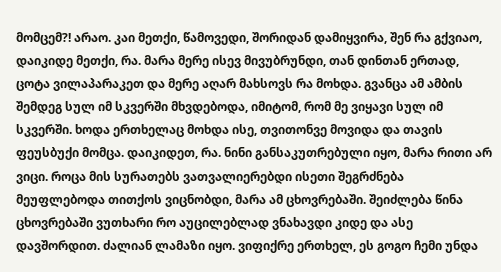მომცემ?! არაო. კაი მეთქი, წამოვედი, შორიდან დამიყვირა, შენ რა გქვიაო, დაიკიდე მეთქი, რა. მარა მერე ისევ მივუბრუნდი, თან დინთან ერთად, ცოტა ვილაპარაკეთ და მერე აღარ მახსოვს რა მოხდა. გვანცა ამ ამბის შემდეგ სულ იმ სკვერში მხვდებოდა, იმიტომ, რომ მე ვიყავი სულ იმ სკვერში. ხოდა ერთხელაც მოხდა ისე, თვითონვე მოვიდა და თავის ფეუსბუქი მომცა. დაიკიდეთ, რა. ნინი განსაკუთრებული იყო, მარა რითი არ ვიცი. როცა მის სურათებს ვათვალიერებდი ისეთი შეგრძნება მეუფლებოდა თითქოს ვიცნობდი, მარა ამ ცხოვრებაში. შეიძლება წინა ცხოვრებაში ვუთხარი რო აუცილებლად ვნახავდი კიდე და ასე დავშორდით. ძალიან ლამაზი იყო. ვიფიქრე ერთხელ, ეს გოგო ჩემი უნდა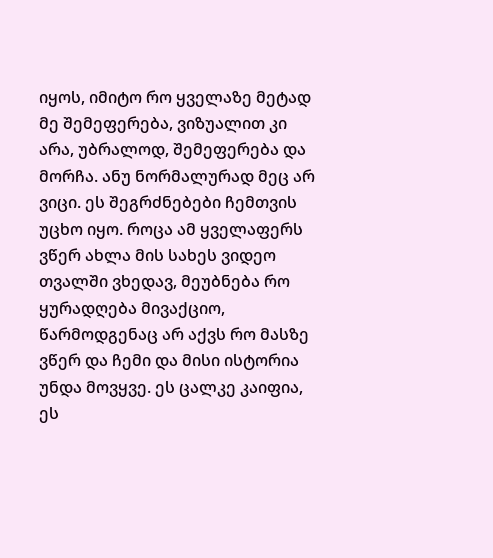იყოს, იმიტო რო ყველაზე მეტად მე შემეფერება, ვიზუალით კი არა, უბრალოდ, შემეფერება და მორჩა. ანუ ნორმალურად მეც არ ვიცი. ეს შეგრძნებები ჩემთვის უცხო იყო. როცა ამ ყველაფერს ვწერ ახლა მის სახეს ვიდეო თვალში ვხედავ, მეუბნება რო ყურადღება მივაქციო, წარმოდგენაც არ აქვს რო მასზე ვწერ და ჩემი და მისი ისტორია უნდა მოვყვე. ეს ცალკე კაიფია, ეს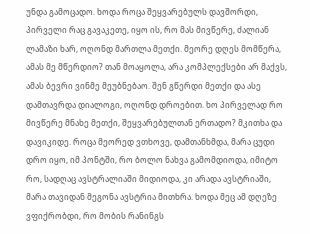უნდა გამოცადო. ხოდა როცა შეყვარებულს დავშორდი, პირველი რაც გავაკეთე, იყო ის, რო მას მივწერე, ძალიან ლამაზი ხარ, ოღონდ მართლა მეთქი. მეორე დღეს მომწერა, ამას მე მწერდიო? თან მოაყოლა, არა კომპლექსები არ მაქვს, ამას ბევრი ვინმე მეუბნებაო. შენ გწერდი მეთქი და ასე დამთავრდა დიალოგი, ოღონდ დროებით. ხო პირველად რო მივწერე მნახე მეთქი, შეყვარებულთან ერთადო? მკითხა და დავიკიდე. როცა მეორედ ვთხოვე, დამთანხმდა, მარა ცუდი დრო იყო, იმ პონტში, რო ბოლო ნახვა გამომდიოდა, იმიტო რო, სადღაც ავსტრალიაში მიდიოდა, კი არადა ავსტრიაში, მარა თავიდან მეგონა ავსტრია მითხრა. ხოდა მეც ამ დღეზე ვფიქრობდი, რო მობის რანინგს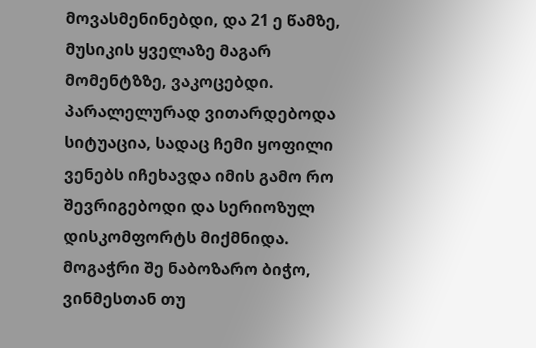მოვასმენინებდი, და 21 ე წამზე, მუსიკის ყველაზე მაგარ მომენტზზე, ვაკოცებდი. პარალელურად ვითარდებოდა სიტუაცია, სადაც ჩემი ყოფილი ვენებს იჩეხავდა იმის გამო რო შევრიგებოდი და სერიოზულ დისკომფორტს მიქმნიდა. მოგაჭრი შე ნაბოზარო ბიჭო, ვინმესთან თუ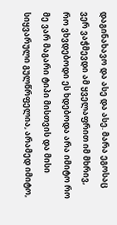დაგინახავო და ასე და ასე. მარა ეგოსაც ვერ ვაჭმევდი ამ ყველაფრით იმ მხრივ, რო ვხვდებოდი ეს ხდებოდა არა იმიტო რო მე ვარ მაგარი ტიპი მისთვის და მისი სიყვარული გულწრფელია, არამედ იმიტო,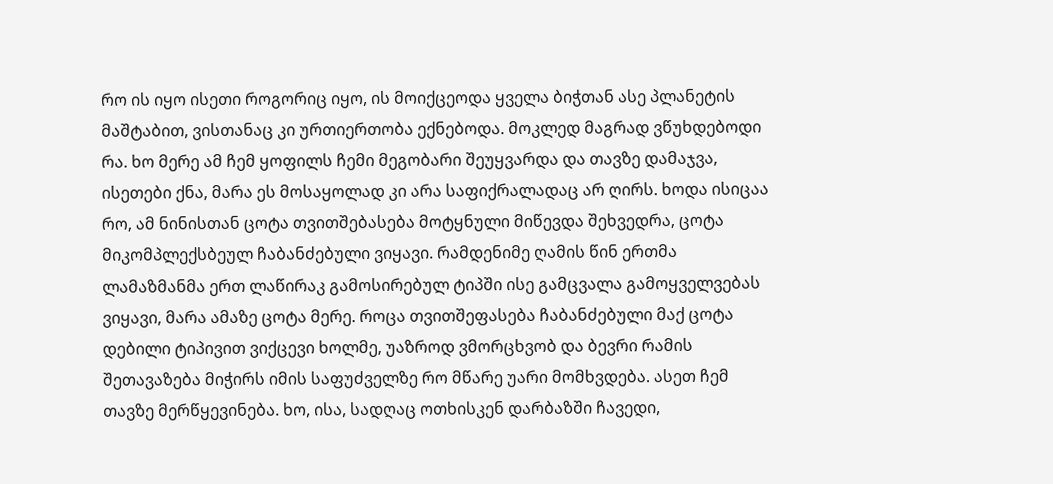რო ის იყო ისეთი როგორიც იყო, ის მოიქცეოდა ყველა ბიჭთან ასე პლანეტის მაშტაბით, ვისთანაც კი ურთიერთობა ექნებოდა. მოკლედ მაგრად ვწუხდებოდი რა. ხო მერე ამ ჩემ ყოფილს ჩემი მეგობარი შეუყვარდა და თავზე დამაჯვა, ისეთები ქნა, მარა ეს მოსაყოლად კი არა საფიქრალადაც არ ღირს. ხოდა ისიცაა რო, ამ ნინისთან ცოტა თვითშებასება მოტყნული მიწევდა შეხვედრა, ცოტა მიკომპლექსბეულ ჩაბანძებული ვიყავი. რამდენიმე ღამის წინ ერთმა ლამაზმანმა ერთ ლაწირაკ გამოსირებულ ტიპში ისე გამცვალა გამოყველვებას ვიყავი, მარა ამაზე ცოტა მერე. როცა თვითშეფასება ჩაბანძებული მაქ ცოტა დებილი ტიპივით ვიქცევი ხოლმე, უაზროდ ვმორცხვობ და ბევრი რამის შეთავაზება მიჭირს იმის საფუძველზე რო მწარე უარი მომხვდება. ასეთ ჩემ თავზე მერწყევინება. ხო, ისა, სადღაც ოთხისკენ დარბაზში ჩავედი,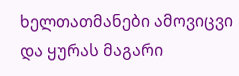ხელთათმანები ამოვიცვი და ყურას მაგარი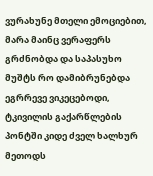ვურახუნე მთელი ემოციებით, მარა მაინც ვერაფერს გრძნობდა და საპასუხო მუშტს რო დამიბრუნებდა ეგრრევე ვიკეცებოდი, ტკივილის გაქარწლების პონტში კიდე ძველ ხალხურ მეთოდს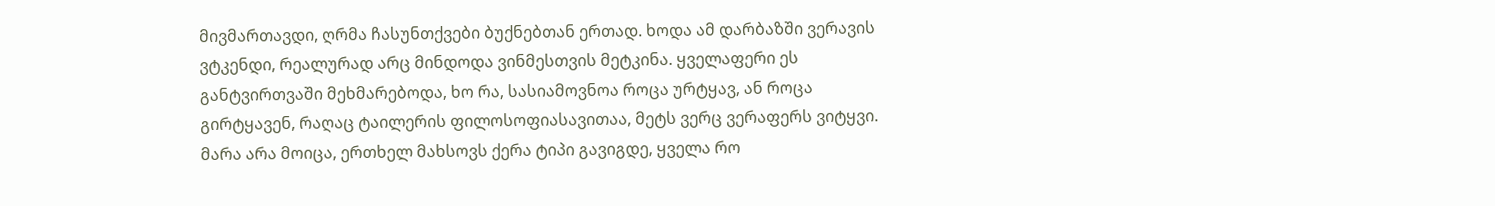მივმართავდი, ღრმა ჩასუნთქვები ბუქნებთან ერთად. ხოდა ამ დარბაზში ვერავის ვტკენდი, რეალურად არც მინდოდა ვინმესთვის მეტკინა. ყველაფერი ეს განტვირთვაში მეხმარებოდა, ხო რა, სასიამოვნოა როცა ურტყავ, ან როცა გირტყავენ, რაღაც ტაილერის ფილოსოფიასავითაა, მეტს ვერც ვერაფერს ვიტყვი. მარა არა მოიცა, ერთხელ მახსოვს ქერა ტიპი გავიგდე, ყველა რო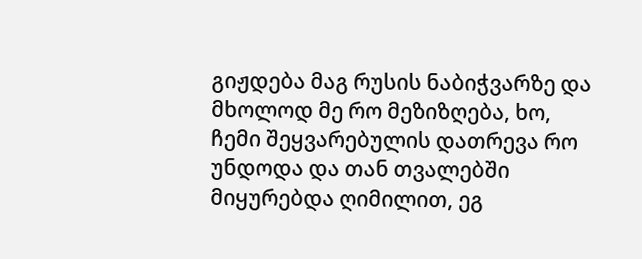გიჟდება მაგ რუსის ნაბიჭვარზე და მხოლოდ მე რო მეზიზღება, ხო, ჩემი შეყვარებულის დათრევა რო უნდოდა და თან თვალებში მიყურებდა ღიმილით, ეგ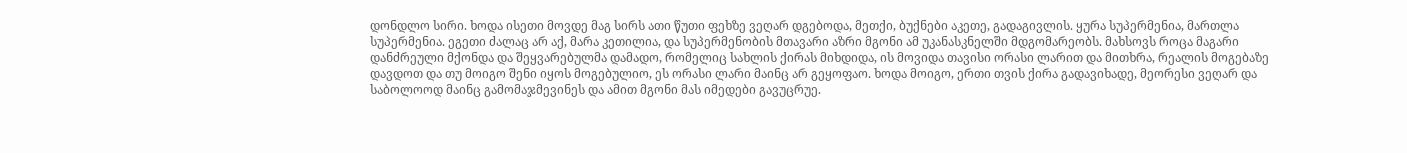დონდლო სირი. ხოდა ისეთი მოვდე მაგ სირს ათი წუთი ფეხზე ვეღარ დგებოდა, მეთქი, ბუქნები აკეთე, გადაგივლის. ყურა სუპერმენია, მართლა სუპერმენია. ეგეთი ძალაც არ აქ, მარა კეთილია, და სუპერმენობის მთავარი აზრი მგონი ამ უკანასკნელში მდგომარეობს. მახსოვს როცა მაგარი დანძრეული მქონდა და შეყვარებულმა დამადო, რომელიც სახლის ქირას მიხდიდა, ის მოვიდა თავისი ორასი ლარით და მითხრა, რეალის მოგებაზე დავდოთ და თუ მოიგო შენი იყოს მოგებულიო, ეს ორასი ლარი მაინც არ გეყოფაო. ხოდა მოიგო, ერთი თვის ქირა გადავიხადე, მეორესი ვეღარ და საბოლოოდ მაინც გამომაჯმევინეს და ამით მგონი მას იმედები გავუცრუე.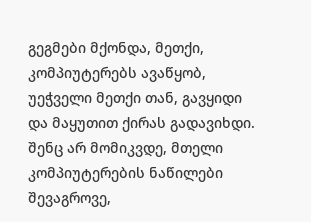გეგმები მქონდა, მეთქი, კომპიუტერებს ავაწყობ, უეჭველი მეთქი თან, გავყიდი და მაყუთით ქირას გადავიხდი. შენც არ მომიკვდე, მთელი კომპიუტერების ნაწილები შევაგროვე,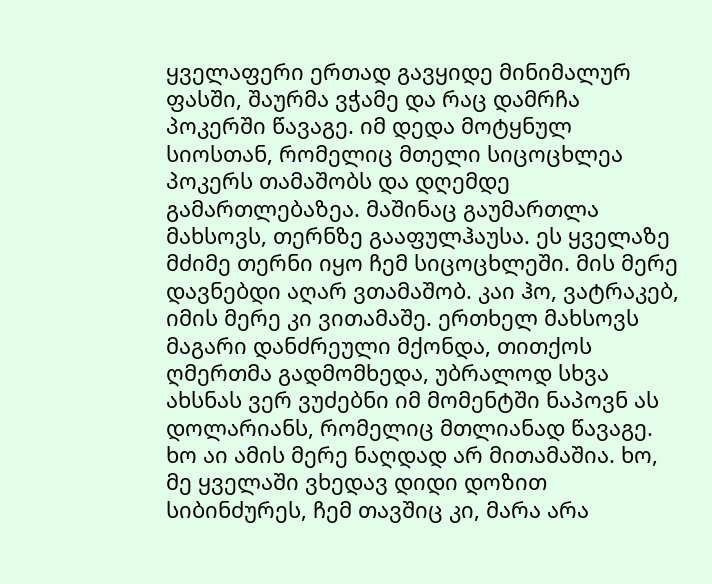ყველაფერი ერთად გავყიდე მინიმალურ ფასში, შაურმა ვჭამე და რაც დამრჩა პოკერში წავაგე. იმ დედა მოტყნულ სიოსთან, რომელიც მთელი სიცოცხლეა პოკერს თამაშობს და დღემდე გამართლებაზეა. მაშინაც გაუმართლა მახსოვს, თერნზე გააფულჰაუსა. ეს ყველაზე მძიმე თერნი იყო ჩემ სიცოცხლეში. მის მერე დავნებდი აღარ ვთამაშობ. კაი ჰო, ვატრაკებ, იმის მერე კი ვითამაშე. ერთხელ მახსოვს მაგარი დანძრეული მქონდა, თითქოს ღმერთმა გადმომხედა, უბრალოდ სხვა ახსნას ვერ ვუძებნი იმ მომენტში ნაპოვნ ას დოლარიანს, რომელიც მთლიანად წავაგე. ხო აი ამის მერე ნაღდად არ მითამაშია. ხო, მე ყველაში ვხედავ დიდი დოზით სიბინძურეს, ჩემ თავშიც კი, მარა არა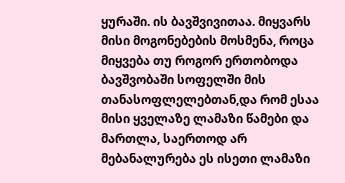ყურაში. ის ბავშვივითაა. მიყვარს მისი მოგონებების მოსმენა, როცა მიყვება თუ როგორ ერთობოდა ბავშვობაში სოფელში მის თანასოფლელებთან,და რომ ესაა მისი ყველაზე ლამაზი წამები და მართლა, საერთოდ არ მებანალურება ეს ისეთი ლამაზი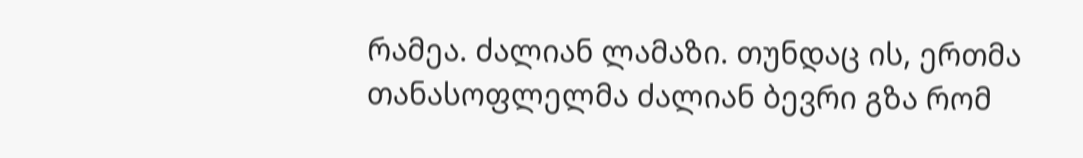რამეა. ძალიან ლამაზი. თუნდაც ის, ერთმა თანასოფლელმა ძალიან ბევრი გზა რომ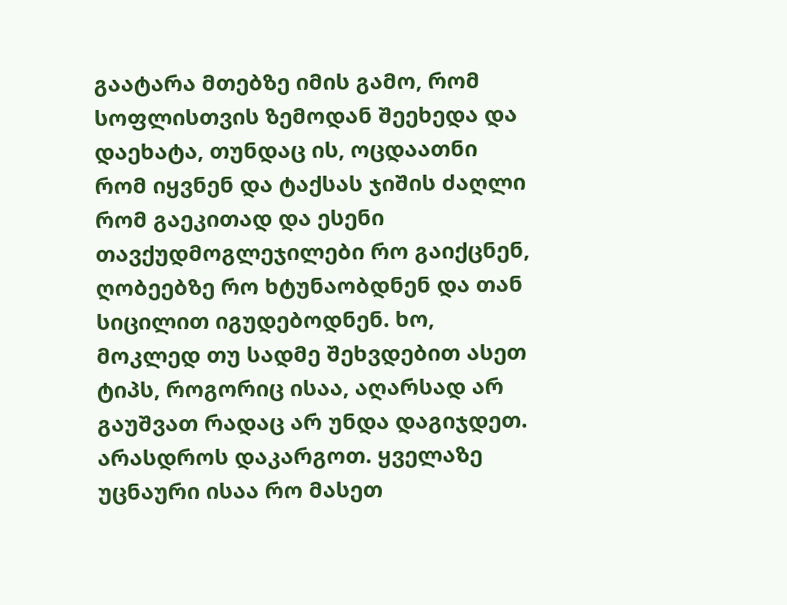გაატარა მთებზე იმის გამო, რომ სოფლისთვის ზემოდან შეეხედა და დაეხატა, თუნდაც ის, ოცდაათნი რომ იყვნენ და ტაქსას ჯიშის ძაღლი რომ გაეკითად და ესენი თავქუდმოგლეჯილები რო გაიქცნენ, ღობეებზე რო ხტუნაობდნენ და თან სიცილით იგუდებოდნენ. ხო, მოკლედ თუ სადმე შეხვდებით ასეთ ტიპს, როგორიც ისაა, აღარსად არ გაუშვათ რადაც არ უნდა დაგიჯდეთ. არასდროს დაკარგოთ. ყველაზე უცნაური ისაა რო მასეთ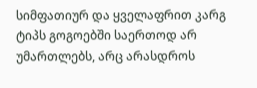სიმფათიურ და ყველაფრით კარგ ტიპს გოგოებში საერთოდ არ უმართლებს, არც არასდროს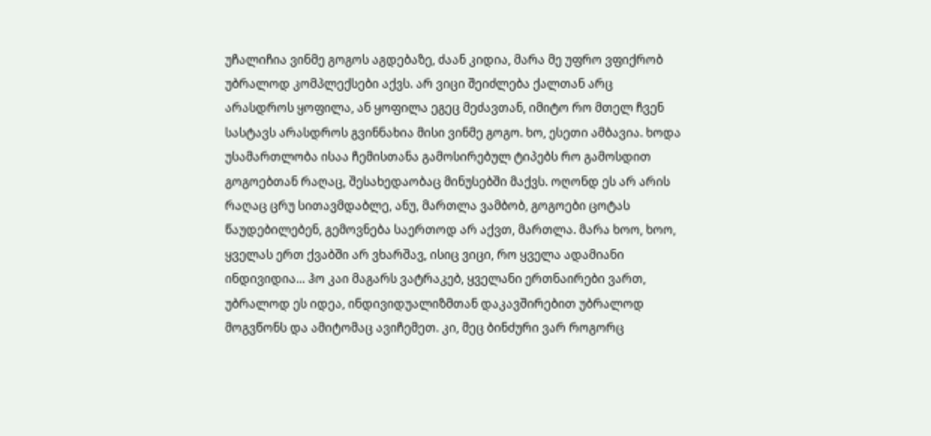უჩალიჩია ვინმე გოგოს აგდებაზე, ძაან კიდია, მარა მე უფრო ვფიქრობ უბრალოდ კომპლექსები აქვს. არ ვიცი შეიძლება ქალთან არც არასდროს ყოფილა, ან ყოფილა ეგეც მეძავთან, იმიტო რო მთელ ჩვენ სასტავს არასდროს გვინნახია მისი ვინმე გოგო. ხო, ესეთი ამბავია. ხოდა უსამართლობა ისაა ჩემისთანა გამოსირებულ ტიპებს რო გამოსდით გოგოებთან რაღაც, შესახედაობაც მინუსებში მაქვს. ოღონდ ეს არ არის რაღაც ცრუ სითავმდაბლე, ანუ, მართლა ვამბობ, გოგოები ცოტას წაუდებილებენ, გემოვნება საერთოდ არ აქვთ, მართლა. მარა ხოო, ხოო, ყველას ერთ ქვაბში არ ვხარშავ, ისიც ვიცი, რო ყველა ადამიანი ინდივიდია... ჰო კაი მაგარს ვატრაკებ, ყველანი ერთნაირები ვართ, უბრალოდ ეს იდეა, ინდივიდუალიზმთან დაკავშირებით უბრალოდ მოგვწონს და ამიტომაც ავიჩემეთ. კი, მეც ბინძური ვარ როგორც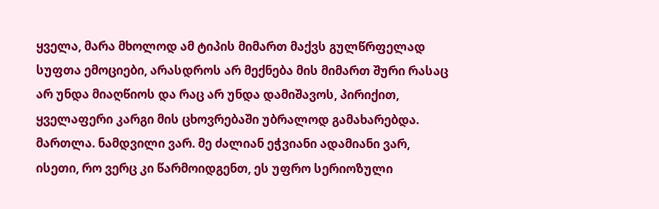ყველა, მარა მხოლოდ ამ ტიპის მიმართ მაქვს გულწრფელად სუფთა ემოციები, არასდროს არ მექნება მის მიმართ შური რასაც არ უნდა მიაღწიოს და რაც არ უნდა დამიშავოს, პირიქით, ყველაფერი კარგი მის ცხოვრებაში უბრალოდ გამახარებდა. მართლა. ნამდვილი ვარ. მე ძალიან ეჭვიანი ადამიანი ვარ, ისეთი, რო ვერც კი წარმოიდგენთ, ეს უფრო სერიოზული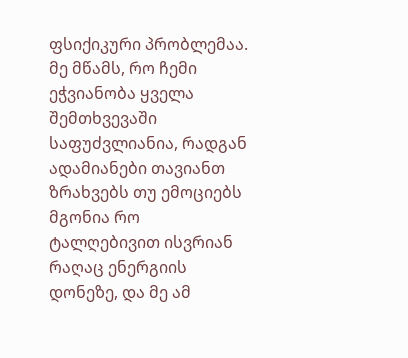ფსიქიკური პრობლემაა. მე მწამს, რო ჩემი ეჭვიანობა ყველა შემთხვევაში საფუძვლიანია, რადგან ადამიანები თავიანთ ზრახვებს თუ ემოციებს მგონია რო ტალღებივით ისვრიან რაღაც ენერგიის დონეზე, და მე ამ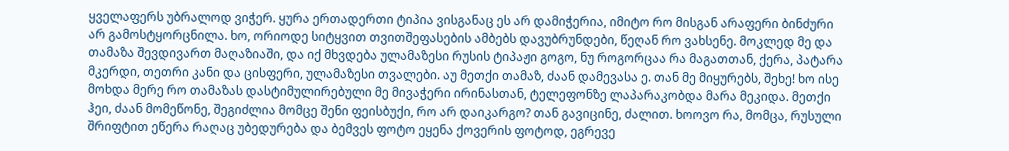ყველაფერს უბრალოდ ვიჭერ. ყურა ერთადერთი ტიპია ვისგანაც ეს არ დამიჭერია, იმიტო რო მისგან არაფერი ბინძური არ გამოსტყორცნილა. ხო, ორიოდე სიტყვით თვითშეფასების ამბებს დავუბრუნდები, წეღან რო ვახსენე. მოკლედ მე და თამაზა შევდივართ მაღაზიაში, და იქ მხვდება ულამაზესი რუსის ტიპაჟი გოგო, ნუ როგორცაა რა მაგათთან, ქერა, პატარა მკერდი, თეთრი კანი და ცისფერი, ულამაზესი თვალები. აუ მეთქი თამაზ, ძაან დამევასა ე. თან მე მიყურებს, შეხე! ხო ისე მოხდა მერე რო თამაზას დასტიმულირებული მე მივაჭერი ირინასთან, ტელეფონზე ლაპარაკობდა მარა მეკიდა. მეთქი ჰეი, ძაან მომეწონე, შეგიძლია მომცე შენი ფეისბუქი, რო არ დაიკარგო? თან გავიცინე, ძალით. ხოოვო რა, მომცა, რუსული შრიფტით ეწერა რაღაც უბედურება და ბემვეს ფოტო ეყენა ქოვერის ფოტოდ, ეგრევე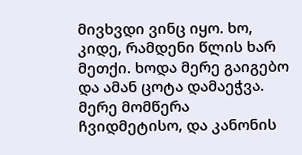მივხვდი ვინც იყო. ხო, კიდე, რამდენი წლის ხარ მეთქი. ხოდა მერე გაიგებო და ამან ცოტა დამაეჭვა. მერე მომწერა ჩვიდმეტისო, და კანონის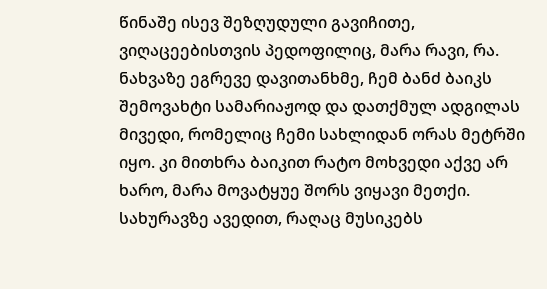წინაშე ისევ შეზღუდული გავიჩითე, ვიღაცეებისთვის პედოფილიც, მარა რავი, რა. ნახვაზე ეგრევე დავითანხმე, ჩემ ბანძ ბაიკს შემოვახტი სამარიაჟოდ და დათქმულ ადგილას მივედი, რომელიც ჩემი სახლიდან ორას მეტრში იყო. კი მითხრა ბაიკით რატო მოხვედი აქვე არ ხარო, მარა მოვატყუე შორს ვიყავი მეთქი. სახურავზე ავედით, რაღაც მუსიკებს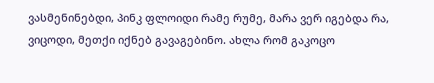ვასმენინებდი, პინკ ფლოიდი რამე რუმე, მარა ვერ იგებდა რა, ვიცოდი, მეთქი იქნებ გავაგებინო. ახლა რომ გაკოცო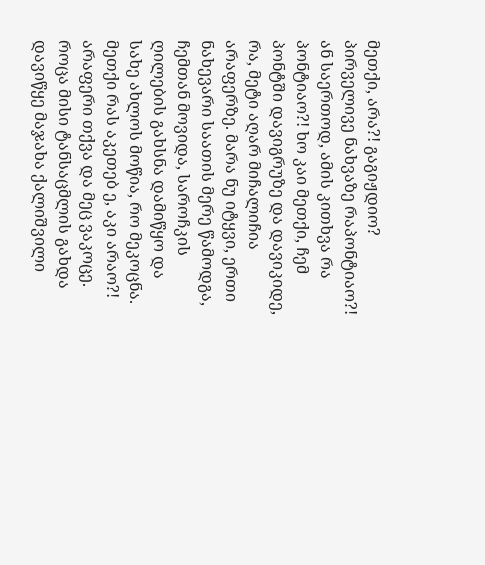მეთქი, არა?! გაგიჟდიო? პირველივე ნახვაზე რაპონტიაო?! ან საერთოდ, ამის კითხვა რა პონტიაო?! ხო კაი მეთქი, ჩემ პონტში დავიგრუზე და დავიკიდე, რა, მეტი აღარ მიჩალიჩია არაფერზე. მარა ნუ იტყვი, ერთი ნახევარი საათის მერე წამოდგა, ჩემთან მოვიდა, საროჩკის ღილების გახსნა დამიწყო და სახე ახლოს მოწია, რო მეკოცნა. მეთქი რას აკეთებ ე, აკი არაო?! არაფერი თქვა და მეც ვაკოცე. როცა მისი ტანსაცმლის გახდა დავიწყე მაჯახა ქალიშვილი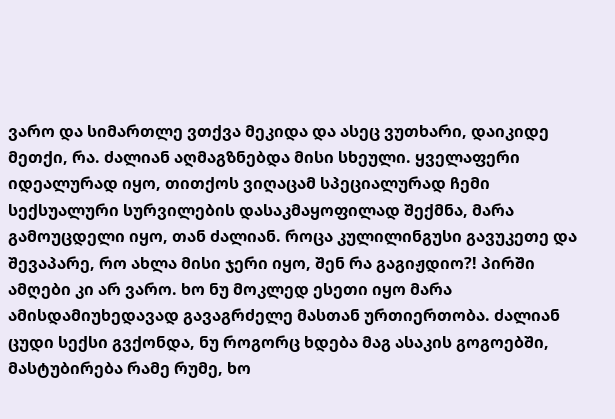ვარო და სიმართლე ვთქვა მეკიდა და ასეც ვუთხარი, დაიკიდე მეთქი, რა. ძალიან აღმაგზნებდა მისი სხეული. ყველაფერი იდეალურად იყო, თითქოს ვიღაცამ სპეციალურად ჩემი სექსუალური სურვილების დასაკმაყოფილად შექმნა, მარა გამოუცდელი იყო, თან ძალიან. როცა კულილინგუსი გავუკეთე და შევაპარე, რო ახლა მისი ჯერი იყო, შენ რა გაგიჟდიო?! პირში ამღები კი არ ვარო. ხო ნუ მოკლედ ესეთი იყო მარა ამისდამიუხედავად გავაგრძელე მასთან ურთიერთობა. ძალიან ცუდი სექსი გვქონდა, ნუ როგორც ხდება მაგ ასაკის გოგოებში, მასტუბირება რამე რუმე, ხო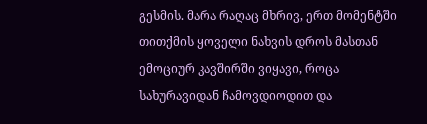გესმის. მარა რაღაც მხრივ, ერთ მომენტში თითქმის ყოველი ნახვის დროს მასთან ემოციურ კავშირში ვიყავი, როცა სახურავიდან ჩამოვდიოდით და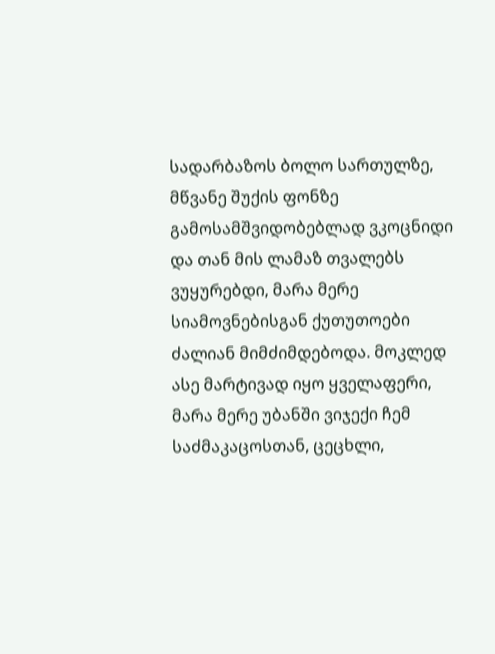სადარბაზოს ბოლო სართულზე, მწვანე შუქის ფონზე გამოსამშვიდობებლად ვკოცნიდი და თან მის ლამაზ თვალებს ვუყურებდი, მარა მერე სიამოვნებისგან ქუთუთოები ძალიან მიმძიმდებოდა. მოკლედ ასე მარტივად იყო ყველაფერი, მარა მერე უბანში ვიჯექი ჩემ საძმაკაცოსთან, ცეცხლი,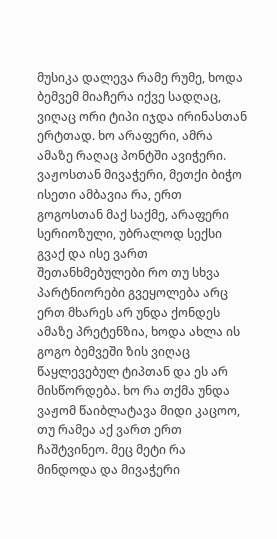მუსიკა დალევა რამე რუმე, ხოდა ბემვემ მიაჩერა იქვე სადღაც, ვიღაც ორი ტიპი იჯდა ირინასთან ერტთად. ხო არაფერი, ამრა ამაზე რაღაც პონტში ავიჭერი. ვაჟოსთან მივაჭერი, მეთქი ბიჭო ისეთი ამბავია რა, ერთ გოგოსთან მაქ საქმე, არაფერი სერიოზული, უბრალოდ სექსი გვაქ და ისე ვართ შეთანხმებულები რო თუ სხვა პარტნიორები გვეყოლება არც ერთ მხარეს არ უნდა ქონდეს ამაზე პრეტენზია, ხოდა ახლა ის გოგო ბემვეში ზის ვიღაც წაყლევებულ ტიპთან და ეს არ მისწორდება. ხო რა თქმა უნდა ვაჟომ წაიბლატავა მიდი კაცოო, თუ რამეა აქ ვართ ერთ ჩაშტვინეო. მეც მეტი რა მინდოდა და მივაჭერი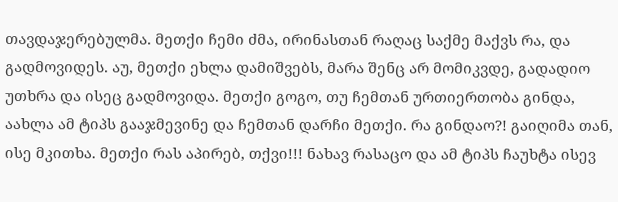თავდაჯერებულმა. მეთქი ჩემი ძმა, ირინასთან რაღაც საქმე მაქვს რა, და გადმოვიდეს. აუ, მეთქი ეხლა დამიშვებს, მარა შენც არ მომიკვდე, გადადიო უთხრა და ისეც გადმოვიდა. მეთქი გოგო, თუ ჩემთან ურთიერთობა გინდა, აახლა ამ ტიპს გააჯმევინე და ჩემთან დარჩი მეთქი. რა გინდაო?! გაიღიმა თან, ისე მკითხა. მეთქი რას აპირებ, თქვი!!! ნახავ რასაცო და ამ ტიპს ჩაუხტა ისევ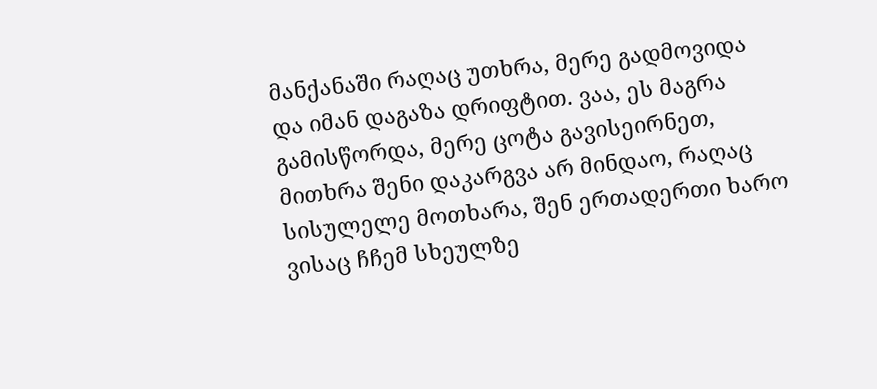მანქანაში რაღაც უთხრა, მერე გადმოვიდა და იმან დაგაზა დრიფტით. ვაა, ეს მაგრა გამისწორდა, მერე ცოტა გავისეირნეთ, მითხრა შენი დაკარგვა არ მინდაო, რაღაც სისულელე მოთხარა, შენ ერთადერთი ხარო ვისაც ჩჩემ სხეულზე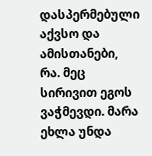დასპერმებული აქვსო და ამისთანები, რა. მეც სირივით ეგოს ვაჭმევდი. მარა ეხლა უნდა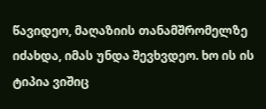წავიდეო, მაღაზიის თანამშრომელზე იძახდა, იმას უნდა შევხვდეო. ხო ის ის ტიპია ვიშიც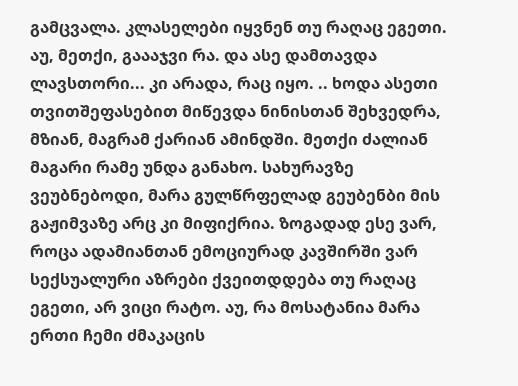გამცვალა. კლასელები იყვნენ თუ რაღაც ეგეთი. აუ, მეთქი, გაააჯვი რა. და ასე დამთავდა ლავსთორი... კი არადა, რაც იყო. .. ხოდა ასეთი თვითშეფასებით მიწევდა ნინისთან შეხვედრა, მზიან, მაგრამ ქარიან ამინდში. მეთქი ძალიან მაგარი რამე უნდა განახო. სახურავზე ვეუბნებოდი, მარა გულწრფელად გეუბენბი მის გაჟიმვაზე არც კი მიფიქრია. ზოგადად ესე ვარ, როცა ადამიანთან ემოციურად კავშირში ვარ სექსუალური აზრები ქვეითდდება თუ რაღაც ეგეთი, არ ვიცი რატო. აუ, რა მოსატანია მარა ერთი ჩემი ძმაკაცის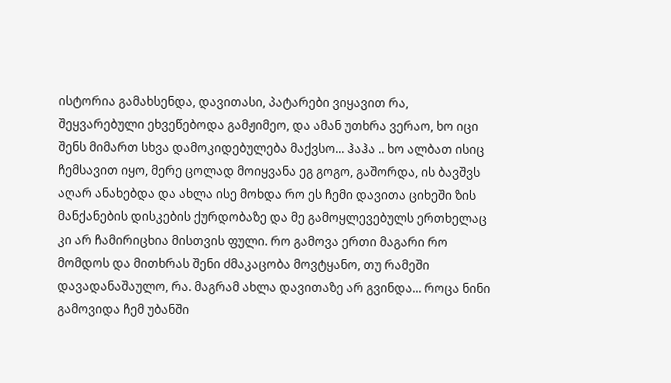ისტორია გამახსენდა, დავითასი, პატარები ვიყავით რა, შეყვარებული ეხვეწებოდა გამჟიმეო, და ამან უთხრა ვერაო, ხო იცი შენს მიმართ სხვა დამოკიდებულება მაქვსო... ჰაჰა .. ხო ალბათ ისიც ჩემსავით იყო, მერე ცოლად მოიყვანა ეგ გოგო, გაშორდა, ის ბავშვს აღარ ანახებდა და ახლა ისე მოხდა რო ეს ჩემი დავითა ციხეში ზის მანქანების დისკების ქურდობაზე და მე გამოყლევებულს ერთხელაც კი არ ჩამირიცხია მისთვის ფული. რო გამოვა ერთი მაგარი რო მომდოს და მითხრას შენი ძმაკაცობა მოვტყანო, თუ რამეში დავადანაშაულო, რა. მაგრამ ახლა დავითაზე არ გვინდა... როცა ნინი გამოვიდა ჩემ უბანში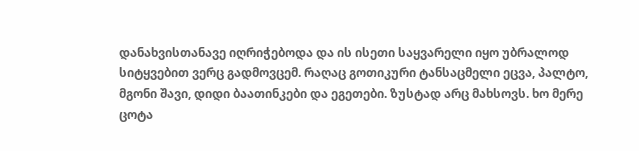დანახვისთანავე იღრიჭებოდა და ის ისეთი საყვარელი იყო უბრალოდ სიტყვებით ვერც გადმოვცემ. რაღაც გოთიკური ტანსაცმელი ეცვა, პალტო, მგონი შავი, დიდი ბაათინკები და ეგეთები. ზუსტად არც მახსოვს. ხო მერე ცოტა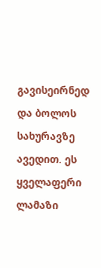გავისეირნედ და ბოლოს სახურავზე ავედით. ეს ყველაფერი ლამაზი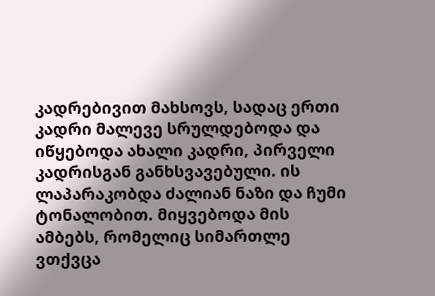კადრებივით მახსოვს, სადაც ერთი კადრი მალევე სრულდებოდა და იწყებოდა ახალი კადრი, პირველი კადრისგან განხსვავებული. ის ლაპარაკობდა ძალიან ნაზი და ჩუმი ტონალობით. მიყვებოდა მის ამბებს, რომელიც სიმართლე ვთქვცა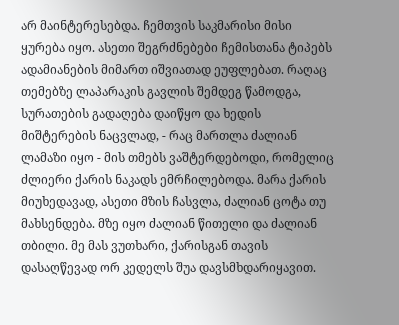არ მაინტერესებდა. ჩემთვის საკმარისი მისი ყურება იყო. ასეთი შეგრძნებები ჩემისთანა ტიპებს ადამიანების მიმართ იშვიათად ეუფლებათ. რაღაც თემებზე ლაპარაკის გავლის შემდეგ წამოდგა, სურათების გადაღება დაიწყო და ხედის მიშტერების ნაცვლად, - რაც მართლა ძალიან ლამაზი იყო - მის თმებს ვაშტერდებოდი, რომელიც ძლიერი ქარის ნაკადს ემრჩილებოდა. მარა ქარის მიუხედავად, ასეთი მზის ჩასვლა, ძალიან ცოტა თუ მახსენდება. მზე იყო ძალიან წითელი და ძალიან თბილი. მე მას ვუთხარი, ქარისგან თავის დასაღწევად ორ კედელს შუა დავსმხდარიყავით.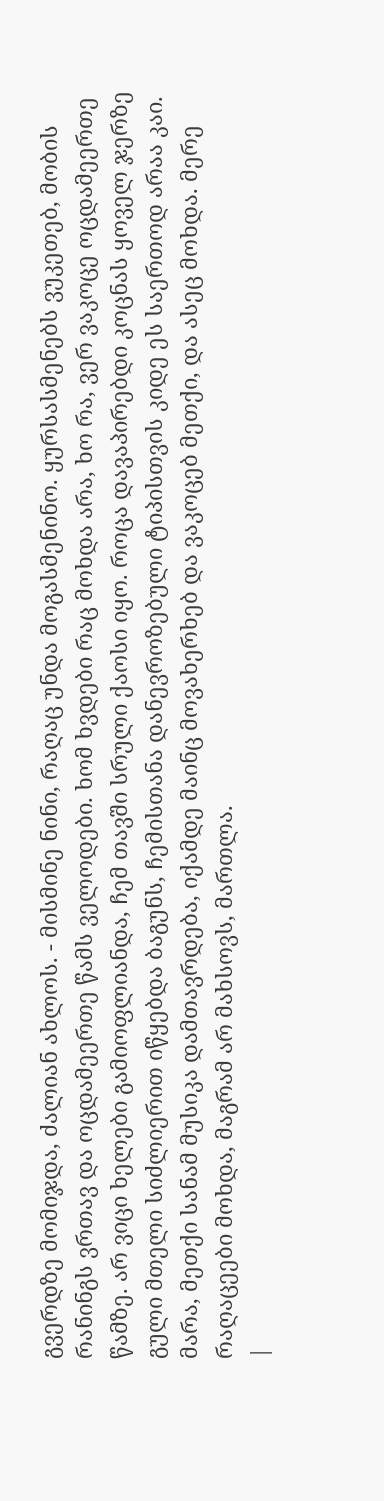გვერდზე მომიჯდა, ძალიან ახლოს. - მისმინე ნინი, რაღაც უნდა მოგასმენინო. ყურსასმენებს ვუკეთებ, მობის რანინგს ვრთავ და ოცდამეერთე წამს ველოდები. ხომ ხვდები რაც მოხდა არა, ხო რა, ვერ ვაკოცე ოცდამეერთე წამზე. არ ვიცი ხელები გამიოფლიანდა, ჩემ თავში სრული ქაოსი იყო. როცა დავაპირებდი კოცნას ყოველ ჯერზე გული მთელი სიძლიერით იწყებდა ბაგუნს, ჩემისთანა დანევროზებული ტიპისთვის კიდე ეს საერთოდ არაა კაი. მარა, მეთქი სანამ მუსიკა დამთავრდება, იქამდე მაინც მოვახერხებ და ვაკოცებ მეთქი, და ასეც მოხდა. მერე რაღაცეები მოხდა, მაგრამ არ მახსოვს, მართლა.
|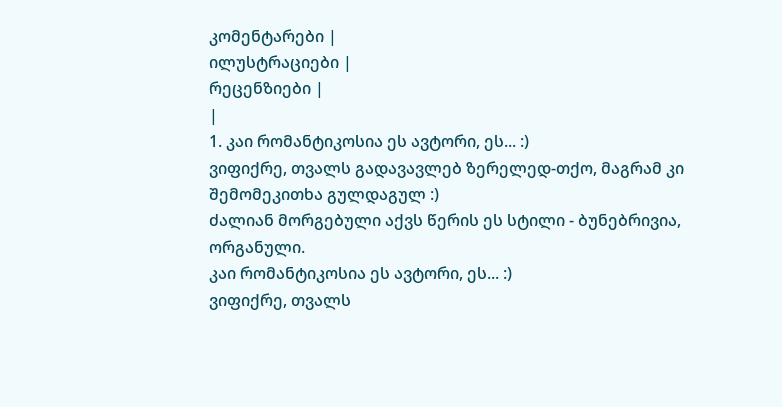კომენტარები |
ილუსტრაციები |
რეცენზიები |
|
1. კაი რომანტიკოსია ეს ავტორი, ეს... :)
ვიფიქრე, თვალს გადავავლებ ზერელედ-თქო, მაგრამ კი შემომეკითხა გულდაგულ :)
ძალიან მორგებული აქვს წერის ეს სტილი - ბუნებრივია, ორგანული.
კაი რომანტიკოსია ეს ავტორი, ეს... :)
ვიფიქრე, თვალს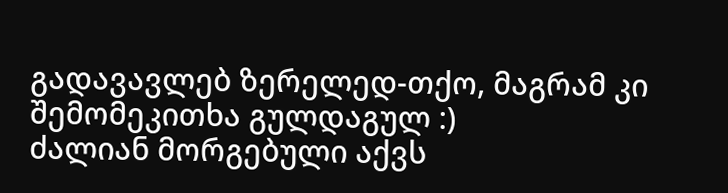გადავავლებ ზერელედ-თქო, მაგრამ კი შემომეკითხა გულდაგულ :)
ძალიან მორგებული აქვს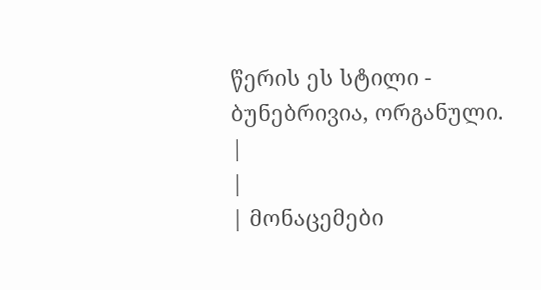წერის ეს სტილი - ბუნებრივია, ორგანული.
|
|
| მონაცემები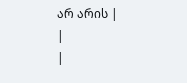არ არის |
|
|